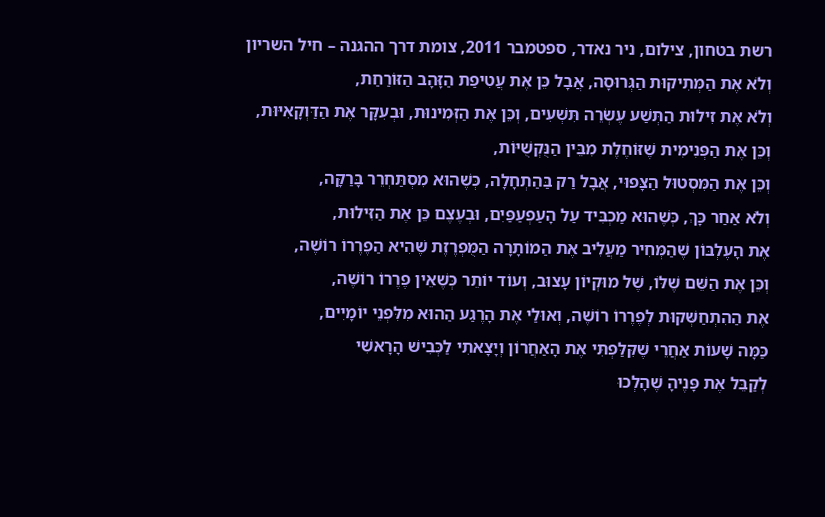רשת בטחון, צילום, ניר נאדר, ספטמבר 2011, צומת דרך ההגנה – חיל השריון
וְלֹא אֶת הַמְּתִיקוּת הַגְּרוּסָה, אֲבָל כֵּן אֶת עֲטִיפַת הַזָּהָב הַזּוֹרַחַת,
וְלֹא אֶת זִילוּת הַתְּשַׁע עֶשְׂרֵה תִּשְׁעִים, וְכֵּן אֶת הַזְּמִינוּת, וּבְעִקָּר אֶת הַדַּוְקָאִיּוּת,
וְכֵּן אֶת הַפְּנִימִית שֶׁזּוֹחֶלֶת מִבֵּין הַנֻּקְשֻׁיּוֹת,
וְכֵּן אֶת הַמִּסְטוּל הַצָּפוּי, אֲבָל רַק בַּהַתְחָלָה, כְּשֶׁהוּא מִסְתַּחְרֵר בָּרַקָּה,
וְלֹא אַחַר כָּךְ, כְּשֶׁהוּא מַכְבִּיד עַל הָעַפְעַפַּיִם, וּבְעֶצֶם כֵּן אֶת הַזִּילוּת,
אֶת הָעֶלְבּוֹן שֶׁהַמְּחִיר מַעֲלִיב אֶת הַמוֹתָרָה הַמֻּפְרֶזֶת שֶׁהִיא הַפֶרֶרוֹ רוֹשֶׁה,
וְכֵּן אֶת הַשֵּׁם שֶׁלּוֹ, שֶׁל מוּקְיוֹן עָצוּב, וְעוֹד יוֹתֵר כְּשֶׁאֵין פֶרֶרוֹ רוֹשֶׁה,
אֶת הַהִתְחַשְּׁקוּת לְפֶרֶרוֹ רוֹשֶׁה, וְאוּלַי אֶת הָרֶגַע הַהוּא מִלִּפְנֵי יוֹמָיִים,
כַּמָּה שָׁעוֹת אַחֲרֵי שֶׁקִּלַּפְתִּי אֶת הָאַחֲרוֹן וְיָצָאתִי לַכְּבִישׁ הָרָאשִׁי
לְקַבֵּל אֶת פָּנֶיהָ שֶׁהָלְכוּ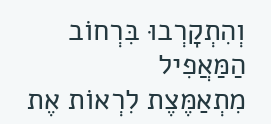וְהִתְקָרְבוּ בִּרְחוֹב הַמַּאֲפִיל
מִתְאַמֶּצֶת לִרְאוֹת אֶת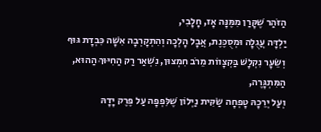הַזֹּהַר שֶׁקָּרַן מִמֶּנָּה אָז, חָלָבִי,
יַלְדָּה עֲגֻלָה וּמְסֻכֶּנֶת, אֲבָל הָלְכָה וְהִתְקָרְבָה אִשָּׁה כִּבְדָת גּוּף
וְשֵׂעָר נִקְלָשׁ בַּקְצָווֹת מֵרֹב חִמְצוּן, נִשְׁאַר רַק הַחִיּוּךְ הַהוּא, הַמִּתְגָּרֶה,
וְעַל יְרֵכָהּ טָפְחָה שַׂקִּית נַיְלוֹן שֶׁלִּפְפָה עַל פֶּרֶק יָדָהּ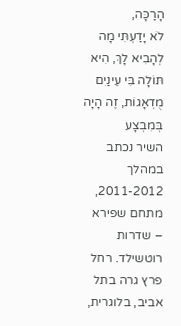הָרַכָּה,
לֹא יָדַעְתִּי מָה לְהָבִיא לָךְ, הִיא תּוֹלָה בִּי עֵינַיִם מֻדְאָגוֹת, זֶה הָיָה בְּמִבְצָע
השיר נכתב במהלך 2011-2012, מתחם שפירא – שדרות רוטשילד. רחל פרץ גרה בתל אביב, בלוגרית,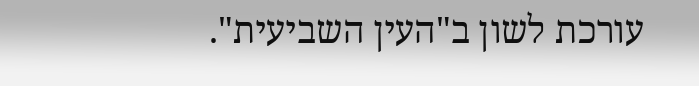עורכת לשון ב"העין השביעית".